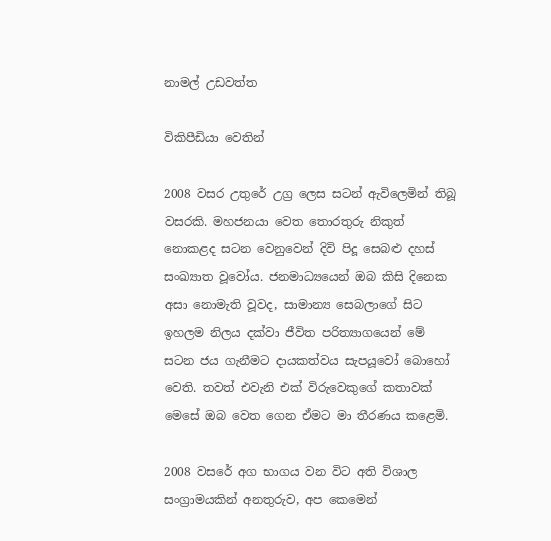නාමල් උඩවත්ත

විකිපීඩියා වෙතින්

2008 වසර උතුරේ උග්‍ර ලෙස සටන් ඇවිලෙමින් තිබූ වසරකි. මහජනයා වෙත තොරතුරු නිකුත් නොකළද සටන වෙනුවෙන් දිවි පිදූ සෙබළු දහස් සංඛ්‍යාත වූවෝය. ජනමාධ්‍යයෙන් ඔබ කිසි දිනෙක අසා නොමැති වූවද, සාමාන්‍ය සෙබලාගේ සිට ඉහලම නිලය දක්වා ජීවිත පරිත්‍යාගයෙන් මේ සටන ජය ගැනීමට දායකත්වය සැපයූවෝ බොහෝ වෙති. තවත් එවැනි එක් විරුවෙකුගේ කතාවක් මෙසේ ඔබ වෙත ගෙන ඒමට මා තීරණය කළෙමි.

2008 වසරේ අග භාගය වන විට අති විශාල සංග්‍රාමයකින් අනතුරුව, අප කෙමෙන්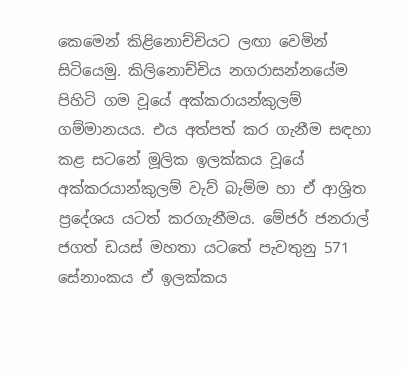කෙමෙන් කිළිනොච්චියට ලඟා වෙමින් සිටියෙමු. කිලිනොච්චිය නගරාසන්නයේම පිහිටි ගම වූයේ අක්කරායන්කුලම් ගම්මානයය. එය අත්පත් කර ගැනීම සඳහා කළ සටනේ මූලික ඉලක්කය වූයේ අක්කරයාන්කුලම් වැව් බැම්ම හා ඒ ආශ්‍රිත ප්‍රදේශය යටත් කරගැනීමය. මේජර් ජනරාල් ජගත් ඩයස් මහතා යටතේ පැවතුනු 571 සේනාංකය ඒ ඉලක්කය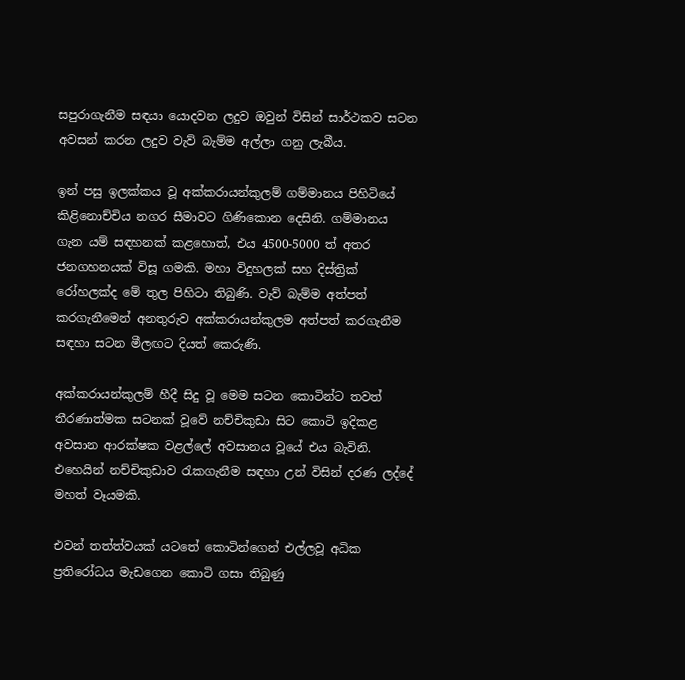සපුරාගැනීම සඳයා යොදවන ලදුව ඔවුන් විසින් සාර්ථකව සටන අවසන් කරන ලදුව වැව් බැම්ම අල්ලා ගනු ලැබීය.

ඉන් පසු ඉලක්කය වූ අක්කරායන්කුලම් ගම්මානය පිහිටියේ කිළිනොච්චිය නගර සීමාවට ගිණිකොන දෙසිනි. ගම්මානය ගැන යම් සඳහනක් කළහොත්, එය 4500-5000 ත් අතර ජනගහනයක් විසූ ගමකි. මහා විදුහලක් සහ දිස්ත්‍රික් රෝහලක්ද මේ තුල පිහිටා තිබුණි. වැව් බැම්ම අත්පත් කරගැනීමෙන් අනතුරුව අක්කරායන්කුලම අත්පත් කරගැනීම සඳහා සටන මීලඟට දියත් කෙරුණි.

අක්කරායන්කුලම් හීදී සිදු වූ මෙම සටන කොටින්ට තවත් තීරණාත්මක සටනක් වූවේ නච්චිකුඩා සිට කොටි ඉදිකළ අවසාන ආරක්ෂක වළල්ලේ අවසානය වූයේ එය බැවිනි. එහෙයින් නච්චිකුඩාව රැකගැනීම සඳහා උන් විසින් දරණ ලද්දේ මහත් වෑයමකි.

එවන් තත්ත්වයක් යටතේ කොටින්ගෙන් එල්ලවූ අධික ප්‍රතිරෝධය මැඩගෙන කොටි ගසා තිබුණු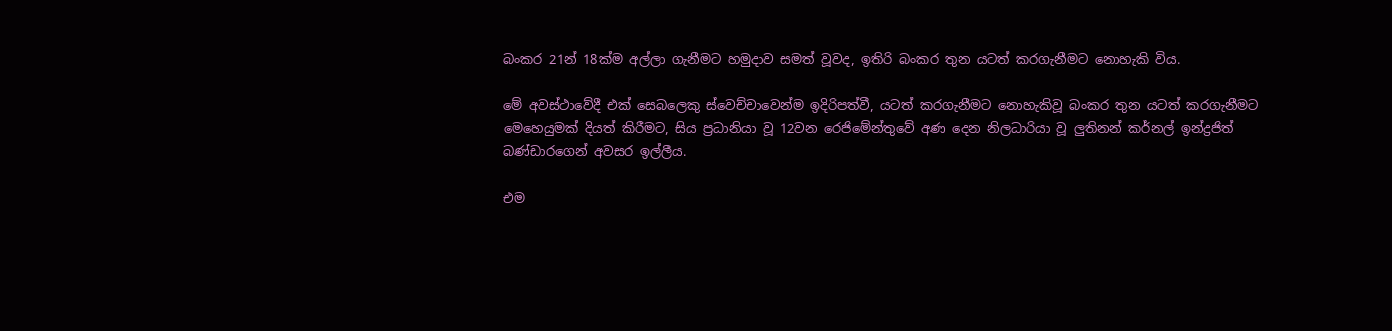බංකර 21න් 18ක්ම අල්ලා ගැනීමට හමුදාව සමත් වූවද, ඉතිරි බංකර තුන යටත් කරගැනීමට නොහැකි විය.

මේ අවස්ථාවේදී එක් සෙබලෙකු ස්වෙච්චාවෙන්ම ඉදිරිපත්වී, යටත් කරගැනීමට නොහැකිවූ බංකර තුන යටත් කරගැනීමට මෙහෙයුමක් දියත් කිරීමට, සිය ප්‍රධානියා වූ 12වන රෙජිමේන්තුවේ අණ දෙන නිලධාරියා වූ ලුතිනන් කර්නල් ඉන්ද්‍රජිත් බණ්ඩාරගෙන් අවසර ඉල්ලීය.

එම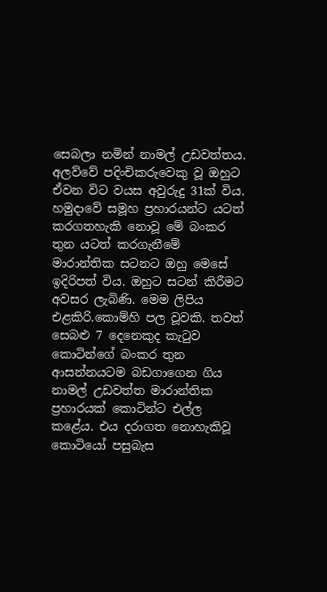සෙබලා නමින් නාමල් උඩවත්තය. අලව්වේ පදිංචිකරුවෙකු වූ ඔහුට ඒවන විට වයස අවුරුදු 31ක් විය. හමුදාවේ සමූහ ප්‍රහාරයන්ට යටත් කරගතහැකි නොවූ මේ බංකර තුන යටත් කරගැනීමේ මාරාන්තික සටනට ඔහු මෙසේ ඉදිරිපත් විය. ඔහුට සටන් කිරීමට අවසර ලැබිණි. මෙම ලිපිය එළකිරි.කොම්හි පල වූවකි. තවත් සෙබළු 7 දෙනෙකුද කැටුව කොටින්ගේ බංකර තුන ආසන්නයටම බඩගාගෙන ගිය නාමල් උඩවත්ත මාරාන්තික ප්‍රහාරයක් කොටින්ට එල්ල කළේය. එය දරාගත නොහැකිවූ කොටියෝ පසුබැස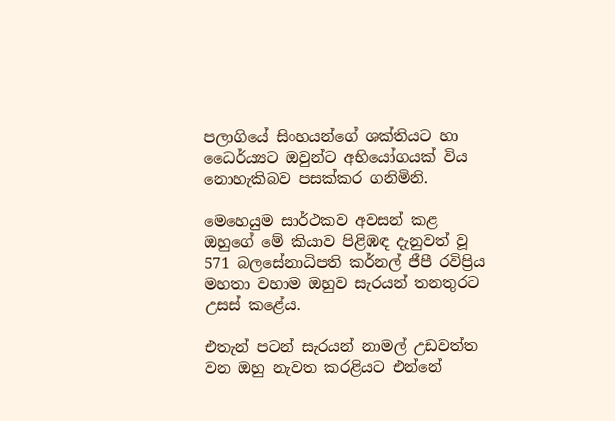පලාගියේ සිංහයන්ගේ ශක්තියට හා ධෛර්ය්‍යට ඔවුන්ට අභියෝගයක් විය නොහැකිබව පසක්කර ගනිමිනි.

මෙහෙයුම සාර්ථකව අවසන් කළ ඔහුගේ මේ කියාව පිළිඹඳ දැනුවත් වූ 571 බලසේනාධිපති කර්නල් ජීපී රවිප්‍රිය මහතා වහාම ඔහුව සැරයන් තනතුරට උසස් කළේය.

එතැන් පටන් සැරයන් නාමල් උඩවත්ත වන ඔහු නැවත කරළියට එන්නේ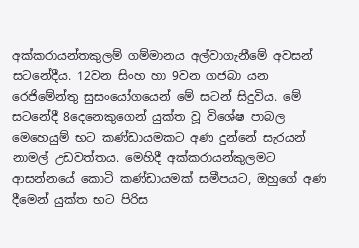අක්කරායන්තකුලම් ගම්මානය අල්වාගැනීමේ අවසන් සටනේදීය. 12වන සිංහ හා 9වන ගජබා යන රෙජිමේන්තු සුසංයෝගයෙන් මේ සටන් සිදුවිය. මේ සටනේදී 8දෙනෙකුගෙන් යුක්ත වූ විශේෂ පාබල මෙහෙයුම් භට කණ්ඩායමකට අණ දුන්නේ සැරයන් නාමල් උඩවත්තය. මෙහිදී අක්කරායන්කුලමට ආසන්නයේ කොටි කණ්ඩායමක් සමීපයට, ඔහුගේ අණ දීමෙන් යුක්ත භට පිරිස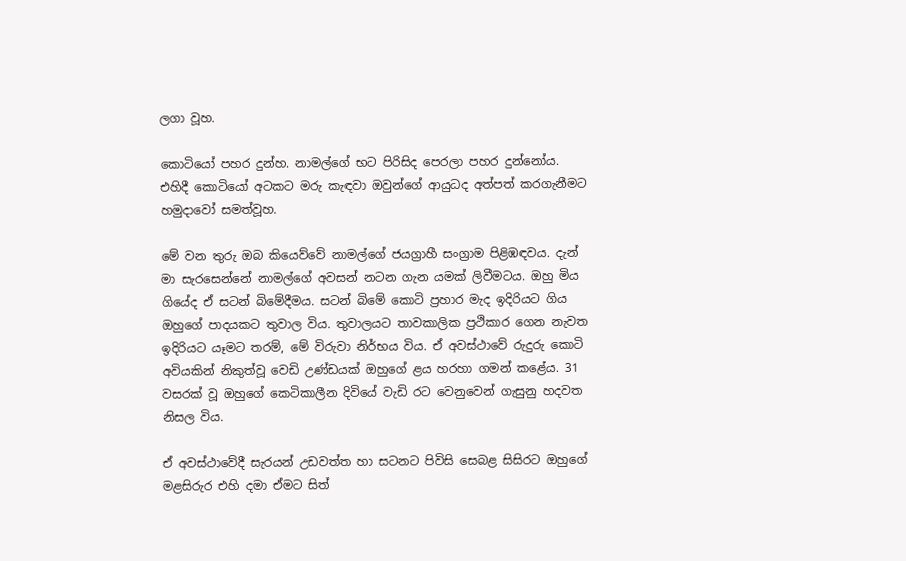ලගා වූහ.

කොටියෝ පහර දුන්හ. නාමල්ගේ භට පිරිසිද පෙරලා පහර දුන්නෝය. එහිදී කොටියෝ අටකට මරු කැඳවා ඔවුන්ගේ ආයුධද අත්පත් කරගැනීමට හමුදාවෝ සමත්වූහ.

මේ වන තුරු ඔබ කියෙව්වේ නාමල්ගේ ජයග්‍රාහී සංග්‍රාම පිළිඹඳවය. දැන් මා සැරසෙන්නේ නාමල්ගේ අවසන් නටන ගැන යමක් ලිවීමටය. ඔහු මිය ගියේද ඒ සටන් බිමේදීමය. සටන් බිමේ කොටි ප්‍රහාර මැද ඉදිරියට ගිය ඔහුගේ පාදයකට තුවාල විය. තුවාලයට තාවකාලික ප්‍රථිකාර ගෙන නැවත ඉදිරියට යෑමට තරම්, මේ විරුවා නිර්භය විය. ඒ අවස්ථාවේ රුදුරු කොටි අවියකින් නිකුත්වූ වෙඩි උණ්ඩයක් ඔහුගේ ළය හරහා ගමන් කළේය. 31 වසරක් වූ ඔහුගේ කෙටිකාලීන දිවියේ වැඩි රට වෙනුවෙන් ගැසුනු හදවත නිසල විය.

ඒ අවස්ථාවේදී සැරයන් උඩවත්ත හා සටනට පිවිසි සෙබළ සිසිරට ඔහුගේ මළසිරුර එහි දමා ඒමට සිත්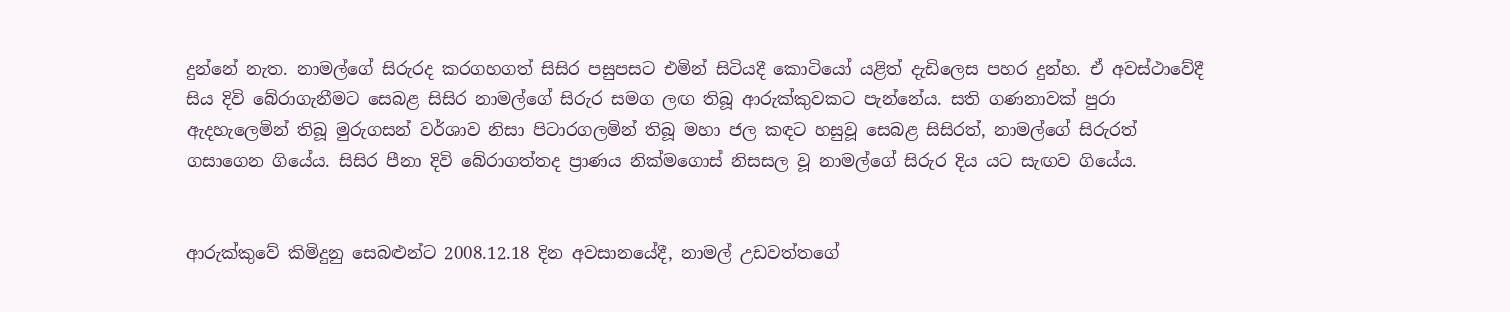දුන්නේ නැත. නාමල්ගේ සිරුරද කරගහගත් සිසිර පසුපසට එමින් සිටියදී කොටියෝ යළිත් දැඩිලෙස පහර දුන්හ. ඒ අවස්ථාවේදී සිය දිවි බේරාගැනීමට සෙබළ සිසිර නාමල්ගේ සිරුර සමග ලඟ තිබූ ආරුක්කුවකට පැන්නේය. සති ගණනාවක් පුරා ඇදහැලෙමින් තිබූ මුරුගසන් වර්ශාව නිසා පිටාරගලමින් තිබූ මහා ජල කඳට හසුවූ සෙබළ සිසිරත්, නාමල්ගේ සිරුරත් ගසාගෙන ගියේය. සිසිර පීනා දිවි බේරාගත්තද ප්‍රාණය නික්මගොස් නිසසල වූ නාමල්ගේ සිරුර දිය යට සැඟව ගියේය.


ආරුක්කුවේ කිමිදුනු සෙබළුන්ට 2008.12.18 දින අවසානයේදී, නාමල් උඩවත්තගේ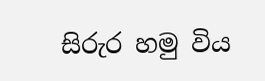සිරුර හමු විය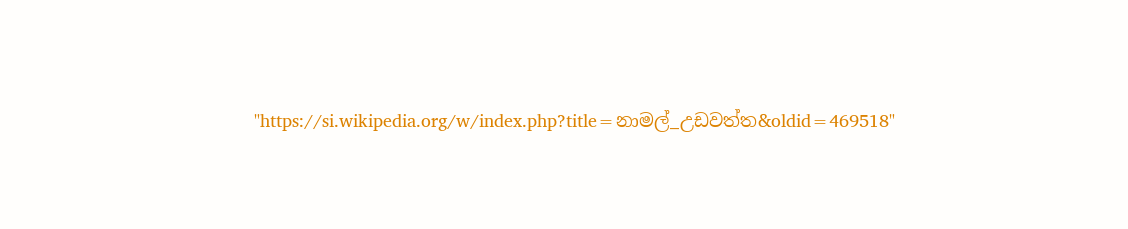"https://si.wikipedia.org/w/index.php?title=නාමල්_උඩවත්ත&oldid=469518"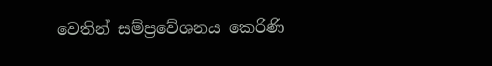වෙතින් සම්ප්‍රවේශනය කෙරිණි